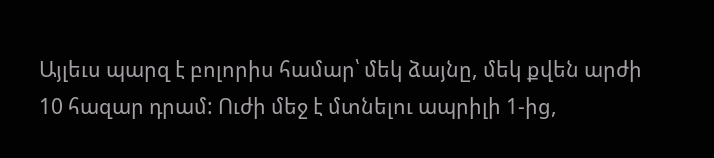Այլեւս պարզ է բոլորիս համար՝ մեկ ձայնը, մեկ քվեն արժի 10 հազար դրամ: Ուժի մեջ է մտնելու ապրիլի 1-ից,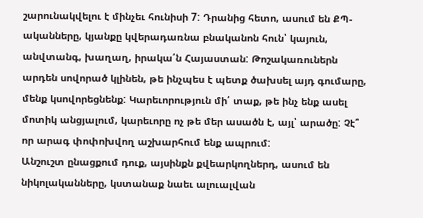շարունակվելու է մինչեւ հունիսի 7: Դրանից հետո, ասում են ՔՊ-ականները, կյանքը կվերադառնա բնականոն հուն՝ կայուն, անվտանգ, խաղաղ, իրակա՛ն Հայաստան: Թոշակառուներն արդեն սովորած կլինեն, թե ինչպես է պետք ծախսել այդ գումարը, մենք կսովորեցնենք: Կարեւորություն մի՛ տաք, թե ինչ ենք ասել մոտիկ անցյալում, կարեւորը ոչ թե մեր ասածն է, այլ՝ արածը: Չէ՞ որ արագ փոփոխվող աշխարհում ենք ապրում:
Անշուշտ ընացքում դուք, այսինքն քվեարկողներդ, ասում են նիկոլականները, կստանաք նաեւ ալուալվան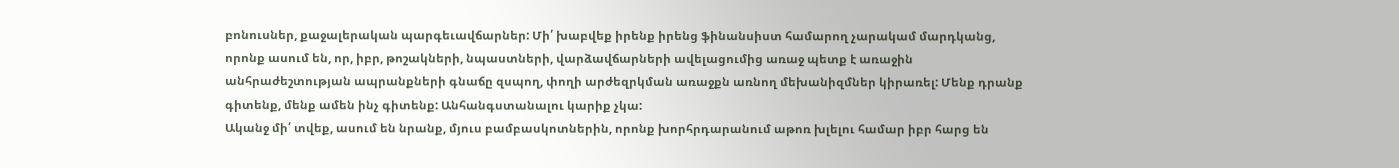բոնուսներ, քաջալերական պարգեւավճարներ: Մի՛ խաբվեք իրենք իրենց ֆինանսիստ համարող չարակամ մարդկանց, որոնք ասում են, որ, իբր, թոշակների, նպաստների, վարձավճարների ավելացումից առաջ պետք է առաջին անհրաժեշտության ապրանքների գնաճը զսպող, փողի արժեզրկման առաջքն առնող մեխանիզմներ կիրառել: Մենք դրանք գիտենք, մենք ամեն ինչ գիտենք: Անհանգստանալու կարիք չկա:
Ականջ մի՛ տվեք, ասում են նրանք, մյուս բամբասկոտներին, որոնք խորհրդարանում աթոռ խլելու համար իբր հարց են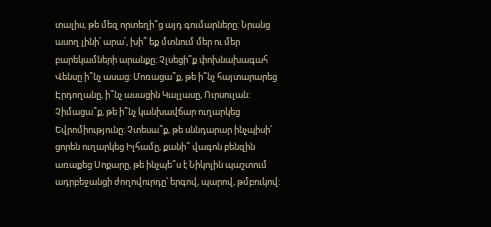տալիս, թե մեզ որտեղի՞ց այդ գումարները: Նրանց ասող լինի՝ արա՛, խի՞ եք մտնում մեր ու մեր բարեկամների արանքը: Չլսեցի՞ք փոխնախագահ Վենսը ի՞նչ ասաց: Մոռացա՞ք, թե ի՞նչ հայտարարեց Էրդողանը, ի՞նչ ասացին Կալլասը, Ուրսուլան: Չիմացա՞ք, թե ի՞նչ կանխավճար ուղարկեց Եվրոմիությունը: Չտեսա՞ք, թե սննդարար ինչպիսի՜ ցորեն ուղարկեց Իլհամը, քանի՞ վագոն բենզին առաքեց Սոքարը, թե ինչպե՞ս է Նիկոլին պաշտում ադրբեջանցի ժողովուրդը՝ երգով, պարով, թմբուկով: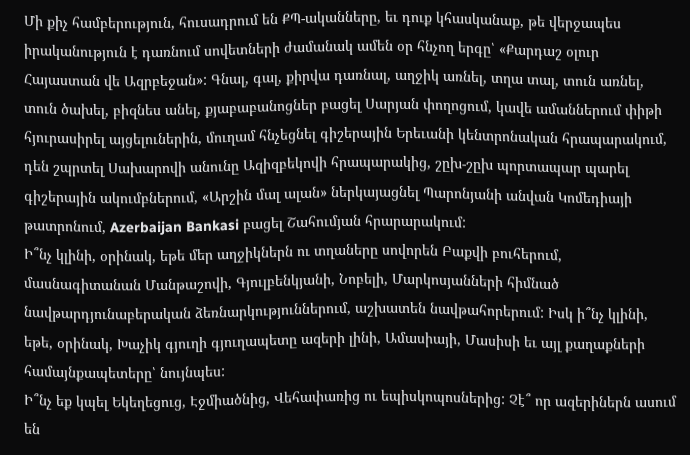Մի քիչ համբերություն, հուսադրում են ՔՊ-ականները, եւ դուք կհասկանաք, թե վերջապես իրականություն է դառնում սովետների ժամանակ ամեն օր հնչող երգը՝ «Քարդաշ օլուր Հայաստան վե Ազրբեջան»: Գնալ, գալ, քիրվա դառնալ, աղջիկ առնել, տղա տալ, տուն առնել, տուն ծախել, բիզնես անել, քյաբաբանոցներ բացել Սարյան փողոցում, կավե ամաններում փիթի հյուրասիրել այցելուներին, մուղամ հնչեցնել գիշերային Երեւանի կենտրոնական հրապարակում, դեն շպրտել Սախարովի անունը Ազիզբեկովի հրապարակից, շըխ-շըխ պորտապար պարել գիշերային ակումբներում, «Արշին մալ ալան» ներկայացնել Պարոնյանի անվան Կոմեդիայի թատրոնում, Azerbaijan Bankasi բացել Շահումյան հրարարակում:
Ի՞նչ կլինի, օրինակ, եթե մեր աղջիկներն ու տղաները սովորեն Բաքվի բուհերում, մասնագիտանան Մանթաշովի, Գյուլբենկյանի, Նոբելի, Մարկոսյանների հիմնած նավթարդյունաբերական ձեռնարկություններում, աշխատեն նավթահորերում: Իսկ ի՞նչ կլինի, եթե, օրինակ, Խաչիկ գյուղի գյուղապետը ազերի լինի, Ամասիայի, Մասիսի եւ այլ քաղաքների համայնքապետերը՝ նույնպես:
Ի՞նչ եք կպել Եկեղեցուց, Էջմիածնից, Վեհափառից ու եպիսկոպոսներից: Չէ՞ որ ազերիներն ասում են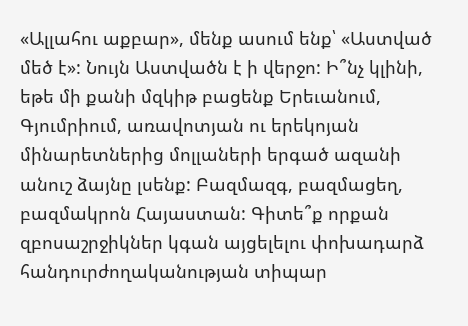«Ալլահու աքբար», մենք ասում ենք՝ «Աստված մեծ է»: Նույն Աստվածն է ի վերջո: Ի՞նչ կլինի, եթե մի քանի մզկիթ բացենք Երեւանում, Գյումրիում, առավոտյան ու երեկոյան մինարետներից մոլլաների երգած ազանի անուշ ձայնը լսենք: Բազմազգ, բազմացեղ, բազմակրոն Հայաստան: Գիտե՞ք որքան զբոսաշրջիկներ կգան այցելելու փոխադարձ հանդուրժողականության տիպար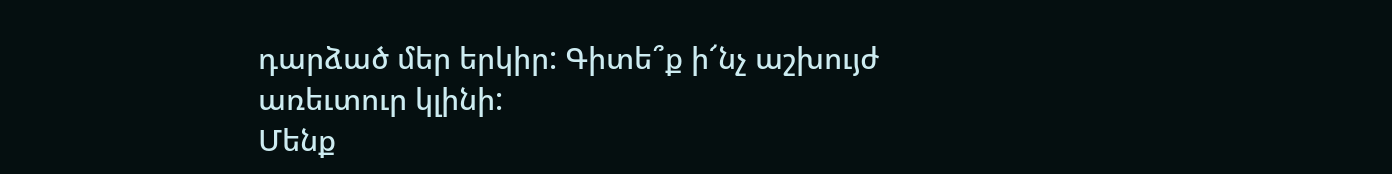դարձած մեր երկիր: Գիտե՞ք ի՜նչ աշխույժ առեւտուր կլինի:
Մենք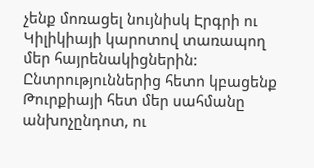չենք մոռացել նույնիսկ Էրգրի ու Կիլիկիայի կարոտով տառապող մեր հայրենակիցներին: Ընտրություններից հետո կբացենք Թուրքիայի հետ մեր սահմանը անխոչընդոտ, ու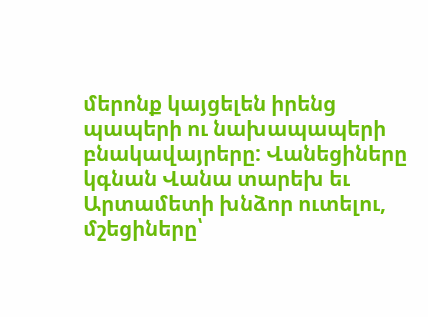մերոնք կայցելեն իրենց պապերի ու նախապապերի բնակավայրերը: Վանեցիները կգնան Վանա տարեխ եւ Արտամետի խնձոր ուտելու, մշեցիները՝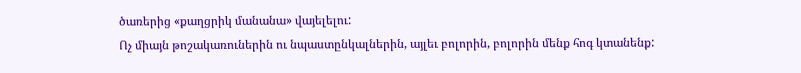ծառերից «քաղցրիկ մանանա» վայելելու:
Ոչ միայն թոշակառուներին ու նպաստընկալներին, այլեւ բոլորին, բոլորին մենք հոգ կտանենք: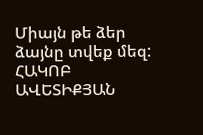Միայն թե ձեր ձայնը տվեք մեզ:
ՀԱԿՈԲ ԱՎԵՏԻՔՅԱՆ